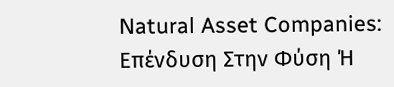Natural Asset Companies: Επένδυση Στην Φύση Ή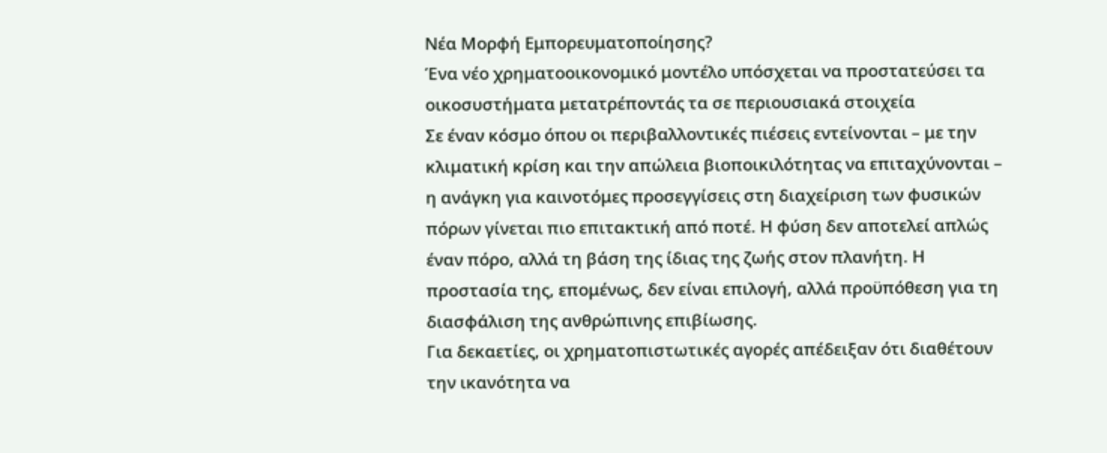Νέα Μορφή Εμπορευματοποίησης?
Ένα νέο χρηματοοικονομικό μοντέλο υπόσχεται να προστατεύσει τα οικοσυστήματα μετατρέποντάς τα σε περιουσιακά στοιχεία
Σε έναν κόσμο όπου οι περιβαλλοντικές πιέσεις εντείνονται – με την κλιματική κρίση και την απώλεια βιοποικιλότητας να επιταχύνονται – η ανάγκη για καινοτόμες προσεγγίσεις στη διαχείριση των φυσικών πόρων γίνεται πιο επιτακτική από ποτέ. Η φύση δεν αποτελεί απλώς έναν πόρο, αλλά τη βάση της ίδιας της ζωής στον πλανήτη. Η προστασία της, επομένως, δεν είναι επιλογή, αλλά προϋπόθεση για τη διασφάλιση της ανθρώπινης επιβίωσης.
Για δεκαετίες, οι χρηματοπιστωτικές αγορές απέδειξαν ότι διαθέτουν την ικανότητα να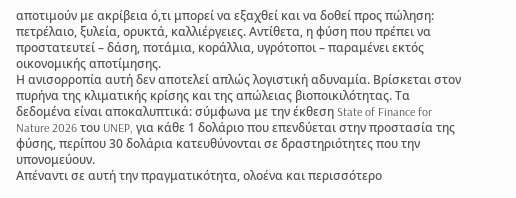αποτιμούν με ακρίβεια ό,τι μπορεί να εξαχθεί και να δοθεί προς πώληση: πετρέλαιο, ξυλεία, ορυκτά, καλλιέργειες. Αντίθετα, η φύση που πρέπει να προστατευτεί – δάση, ποτάμια, κοράλλια, υγρότοποι – παραμένει εκτός οικονομικής αποτίμησης.
Η ανισορροπία αυτή δεν αποτελεί απλώς λογιστική αδυναμία. Βρίσκεται στον πυρήνα της κλιματικής κρίσης και της απώλειας βιοποικιλότητας. Τα δεδομένα είναι αποκαλυπτικά: σύμφωνα με την έκθεση State of Finance for Nature 2026 του UNEP, για κάθε 1 δολάριο που επενδύεται στην προστασία της φύσης, περίπου 30 δολάρια κατευθύνονται σε δραστηριότητες που την υπονομεύουν.
Απέναντι σε αυτή την πραγματικότητα, ολοένα και περισσότερο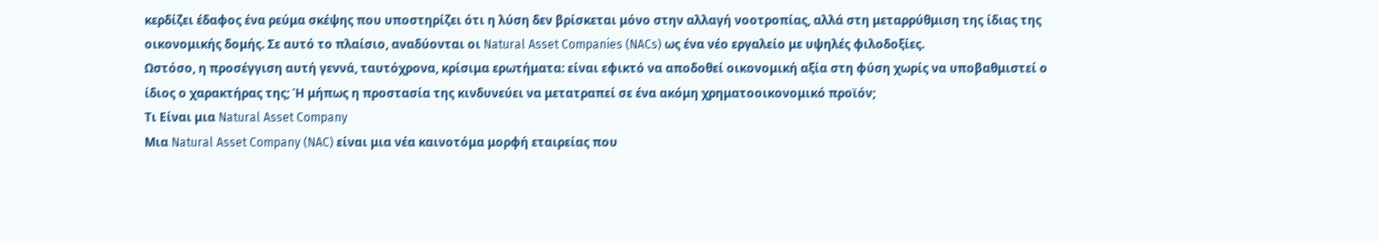κερδίζει έδαφος ένα ρεύμα σκέψης που υποστηρίζει ότι η λύση δεν βρίσκεται μόνο στην αλλαγή νοοτροπίας, αλλά στη μεταρρύθμιση της ίδιας της οικονομικής δομής. Σε αυτό το πλαίσιο, αναδύονται οι Natural Asset Companies (NACs) ως ένα νέο εργαλείο με υψηλές φιλοδοξίες.
Ωστόσο, η προσέγγιση αυτή γεννά, ταυτόχρονα, κρίσιμα ερωτήματα: είναι εφικτό να αποδοθεί οικονομική αξία στη φύση χωρίς να υποβαθμιστεί ο ίδιος ο χαρακτήρας της; Ή μήπως η προστασία της κινδυνεύει να μετατραπεί σε ένα ακόμη χρηματοοικονομικό προϊόν;
Τι Είναι μια Natural Asset Company
Μια Natural Asset Company (NAC) είναι μια νέα καινοτόμα μορφή εταιρείας που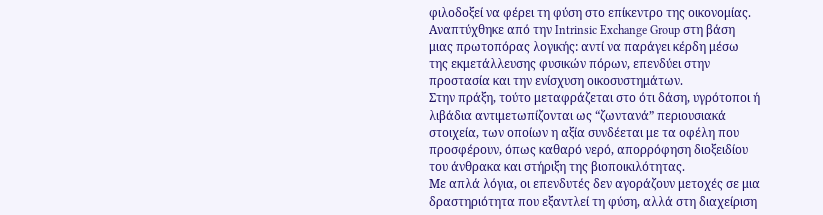φιλοδοξεί να φέρει τη φύση στο επίκεντρο της οικονομίας.
Αναπτύχθηκε από την Intrinsic Exchange Group στη βάση μιας πρωτοπόρας λογικής: αντί να παράγει κέρδη μέσω της εκμετάλλευσης φυσικών πόρων, επενδύει στην προστασία και την ενίσχυση οικοσυστημάτων.
Στην πράξη, τούτο μεταφράζεται στο ότι δάση, υγρότοποι ή λιβάδια αντιμετωπίζονται ως “ζωντανά” περιουσιακά στοιχεία, των οποίων η αξία συνδέεται με τα οφέλη που προσφέρουν, όπως καθαρό νερό, απορρόφηση διοξειδίου του άνθρακα και στήριξη της βιοποικιλότητας.
Με απλά λόγια, οι επενδυτές δεν αγοράζουν μετοχές σε μια δραστηριότητα που εξαντλεί τη φύση, αλλά στη διαχείριση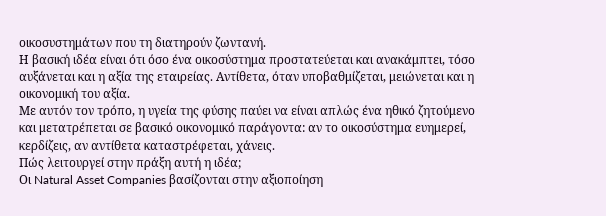οικοσυστημάτων που τη διατηρούν ζωντανή.
Η βασική ιδέα είναι ότι όσο ένα οικοσύστημα προστατεύεται και ανακάμπτει, τόσο αυξάνεται και η αξία της εταιρείας. Αντίθετα, όταν υποβαθμίζεται, μειώνεται και η οικονομική του αξία.
Με αυτόν τον τρόπο, η υγεία της φύσης παύει να είναι απλώς ένα ηθικό ζητούμενο και μετατρέπεται σε βασικό οικονομικό παράγοντα: αν το οικοσύστημα ευημερεί, κερδίζεις, αν αντίθετα καταστρέφεται, χάνεις.
Πώς λειτουργεί στην πράξη αυτή η ιδέα;
Οι Natural Asset Companies βασίζονται στην αξιοποίηση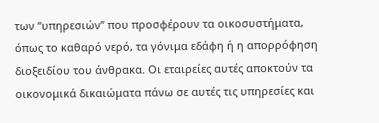των “υπηρεσιών” που προσφέρουν τα οικοσυστήματα, όπως το καθαρό νερό, τα γόνιμα εδάφη ή η απορρόφηση διοξειδίου του άνθρακα. Οι εταιρείες αυτές αποκτούν τα οικονομικά δικαιώματα πάνω σε αυτές τις υπηρεσίες και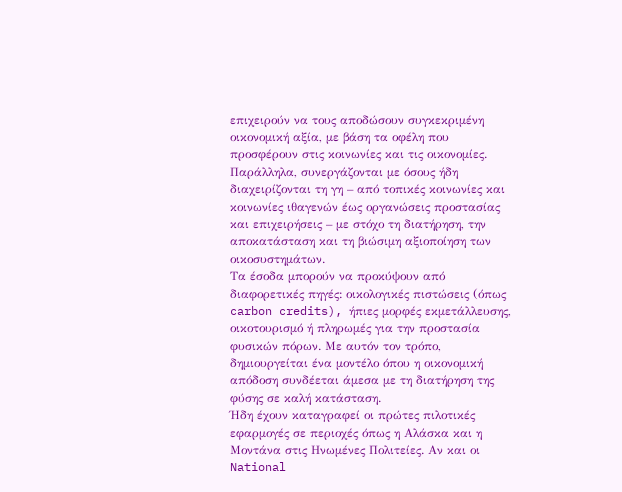επιχειρούν να τους αποδώσουν συγκεκριμένη οικονομική αξία, με βάση τα οφέλη που προσφέρουν στις κοινωνίες και τις οικονομίες.
Παράλληλα, συνεργάζονται με όσους ήδη διαχειρίζονται τη γη – από τοπικές κοινωνίες και κοινωνίες ιθαγενών έως οργανώσεις προστασίας και επιχειρήσεις – με στόχο τη διατήρηση, την αποκατάσταση και τη βιώσιμη αξιοποίηση των οικοσυστημάτων.
Τα έσοδα μπορούν να προκύψουν από διαφορετικές πηγές: οικολογικές πιστώσεις (όπως carbon credits), ήπιες μορφές εκμετάλλευσης, οικοτουρισμό ή πληρωμές για την προστασία φυσικών πόρων. Με αυτόν τον τρόπο, δημιουργείται ένα μοντέλο όπου η οικονομική απόδοση συνδέεται άμεσα με τη διατήρηση της φύσης σε καλή κατάσταση.
Ήδη έχουν καταγραφεί οι πρώτες πιλοτικές εφαρμογές σε περιοχές όπως η Αλάσκα και η Μοντάνα στις Ηνωμένες Πολιτείες. Αν και οι National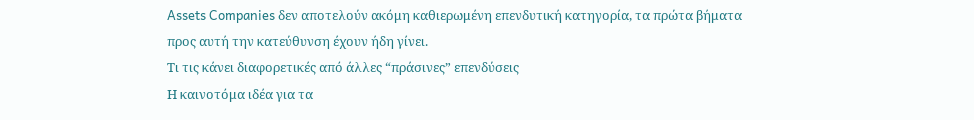Assets Companies δεν αποτελούν ακόμη καθιερωμένη επενδυτική κατηγορία, τα πρώτα βήματα προς αυτή την κατεύθυνση έχουν ήδη γίνει.
Τι τις κάνει διαφορετικές από άλλες “πράσινες” επενδύσεις
Η καινοτόμα ιδέα για τα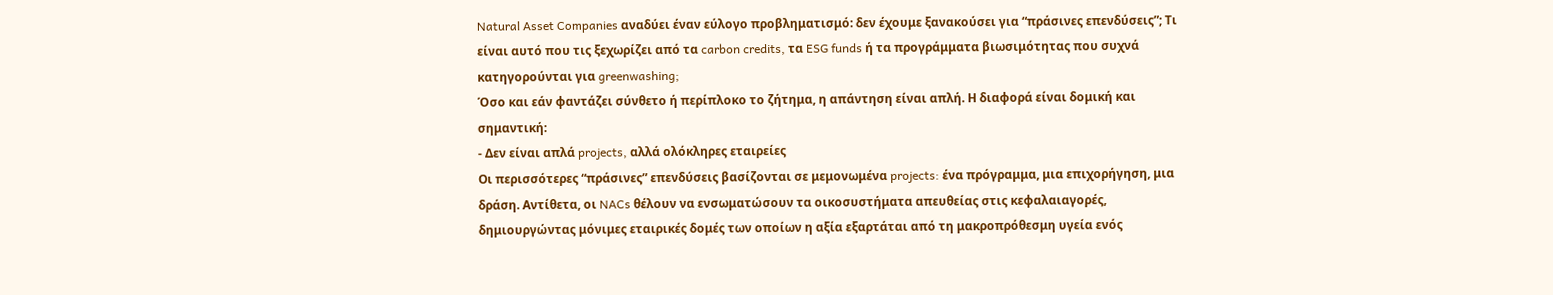Natural Asset Companies αναδύει έναν εύλογο προβληματισμό: δεν έχουμε ξανακούσει για “πράσινες επενδύσεις”; Τι είναι αυτό που τις ξεχωρίζει από τα carbon credits, τα ESG funds ή τα προγράμματα βιωσιμότητας που συχνά κατηγορούνται για greenwashing;
Όσο και εάν φαντάζει σύνθετο ή περίπλοκο το ζήτημα, η απάντηση είναι απλή. Η διαφορά είναι δομική και σημαντική:
- Δεν είναι απλά projects, αλλά ολόκληρες εταιρείες
Οι περισσότερες “πράσινες” επενδύσεις βασίζονται σε μεμονωμένα projects: ένα πρόγραμμα, μια επιχορήγηση, μια δράση. Αντίθετα, οι NACs θέλουν να ενσωματώσουν τα οικοσυστήματα απευθείας στις κεφαλαιαγορές, δημιουργώντας μόνιμες εταιρικές δομές των οποίων η αξία εξαρτάται από τη μακροπρόθεσμη υγεία ενός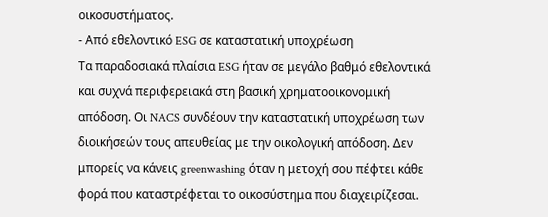οικοσυστήματος.
- Από εθελοντικό ESG σε καταστατική υποχρέωση
Τα παραδοσιακά πλαίσια ESG ήταν σε μεγάλο βαθμό εθελοντικά και συχνά περιφερειακά στη βασική χρηματοοικονομική απόδοση. Οι NACS συνδέουν την καταστατική υποχρέωση των διοικήσεών τους απευθείας με την οικολογική απόδοση. Δεν μπορείς να κάνεις greenwashing όταν η μετοχή σου πέφτει κάθε φορά που καταστρέφεται το οικοσύστημα που διαχειρίζεσαι.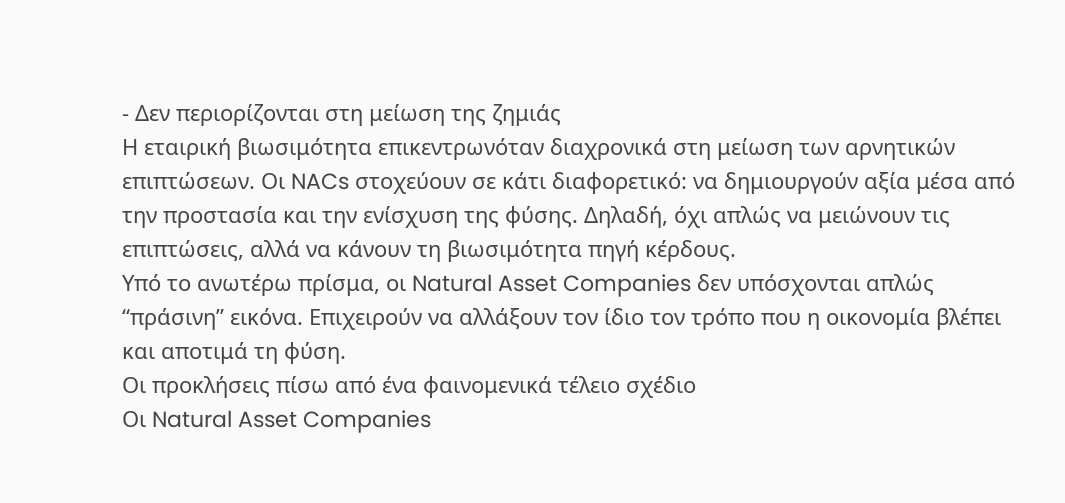- Δεν περιορίζονται στη μείωση της ζημιάς
Η εταιρική βιωσιμότητα επικεντρωνόταν διαχρονικά στη μείωση των αρνητικών επιπτώσεων. Οι NACs στοχεύουν σε κάτι διαφορετικό: να δημιουργούν αξία μέσα από την προστασία και την ενίσχυση της φύσης. Δηλαδή, όχι απλώς να μειώνουν τις επιπτώσεις, αλλά να κάνουν τη βιωσιμότητα πηγή κέρδους.
Υπό το ανωτέρω πρίσμα, οι Natural Asset Companies δεν υπόσχονται απλώς “πράσινη” εικόνα. Επιχειρούν να αλλάξουν τον ίδιο τον τρόπο που η οικονομία βλέπει και αποτιμά τη φύση.
Οι προκλήσεις πίσω από ένα φαινομενικά τέλειο σχέδιο
Οι Natural Asset Companies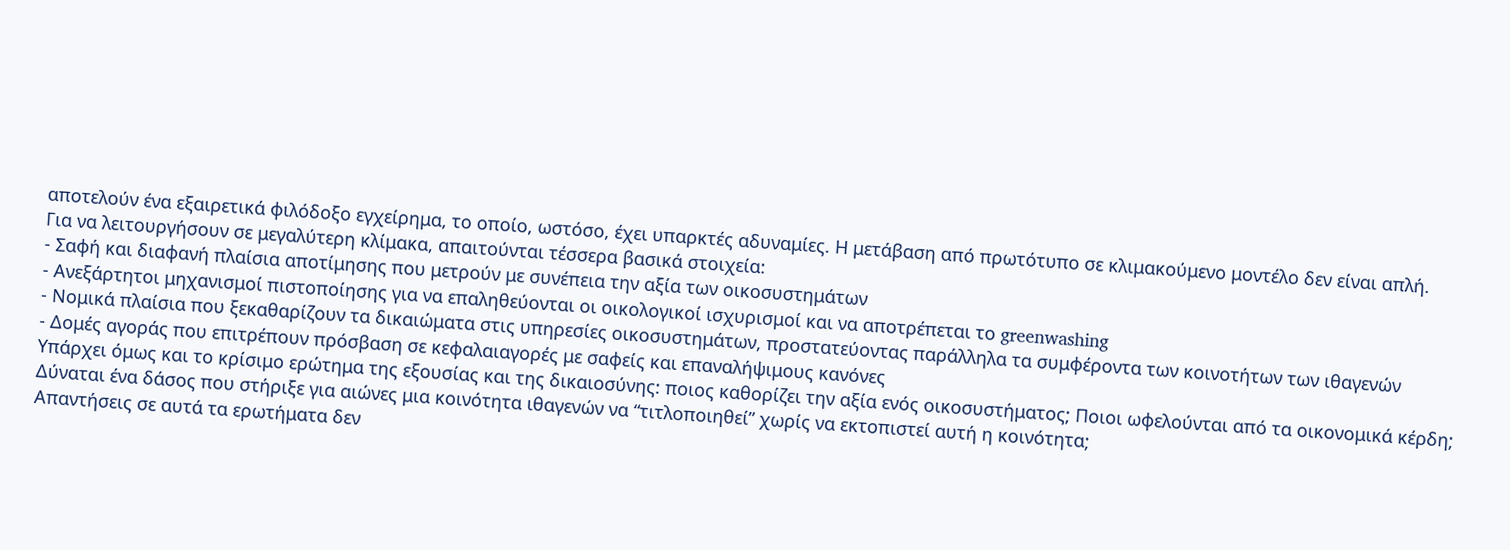αποτελούν ένα εξαιρετικά φιλόδοξο εγχείρημα, το οποίο, ωστόσο, έχει υπαρκτές αδυναμίες. Η μετάβαση από πρωτότυπο σε κλιμακούμενο μοντέλο δεν είναι απλή.
Για να λειτουργήσουν σε μεγαλύτερη κλίμακα, απαιτούνται τέσσερα βασικά στοιχεία:
- Σαφή και διαφανή πλαίσια αποτίμησης που μετρούν με συνέπεια την αξία των οικοσυστημάτων
- Ανεξάρτητοι μηχανισμοί πιστοποίησης για να επαληθεύονται οι οικολογικοί ισχυρισμοί και να αποτρέπεται το greenwashing
- Νομικά πλαίσια που ξεκαθαρίζουν τα δικαιώματα στις υπηρεσίες οικοσυστημάτων, προστατεύοντας παράλληλα τα συμφέροντα των κοινοτήτων των ιθαγενών
- Δομές αγοράς που επιτρέπουν πρόσβαση σε κεφαλαιαγορές με σαφείς και επαναλήψιμους κανόνες
Υπάρχει όμως και το κρίσιμο ερώτημα της εξουσίας και της δικαιοσύνης: ποιος καθορίζει την αξία ενός οικοσυστήματος; Ποιοι ωφελούνται από τα οικονομικά κέρδη; Δύναται ένα δάσος που στήριξε για αιώνες μια κοινότητα ιθαγενών να “τιτλοποιηθεί” χωρίς να εκτοπιστεί αυτή η κοινότητα;
Απαντήσεις σε αυτά τα ερωτήματα δεν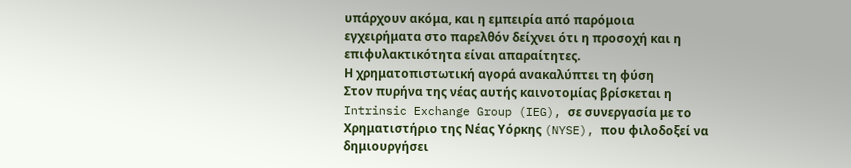υπάρχουν ακόμα, και η εμπειρία από παρόμοια εγχειρήματα στο παρελθόν δείχνει ότι η προσοχή και η επιφυλακτικότητα είναι απαραίτητες.
Η χρηματοπιστωτική αγορά ανακαλύπτει τη φύση
Στον πυρήνα της νέας αυτής καινοτομίας βρίσκεται η Intrinsic Exchange Group (IEG), σε συνεργασία με το Χρηματιστήριο της Νέας Υόρκης (NYSE), που φιλοδοξεί να δημιουργήσει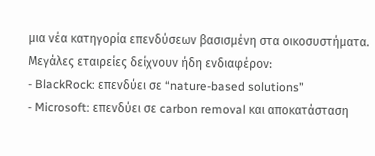μια νέα κατηγορία επενδύσεων βασισμένη στα οικοσυστήματα.
Μεγάλες εταιρείες δείχνουν ήδη ενδιαφέρον:
- BlackRock: επενδύει σε “nature-based solutions”
- Microsoft: επενδύει σε carbon removal και αποκατάσταση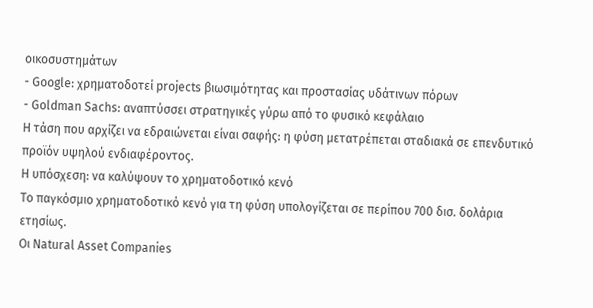οικοσυστημάτων
- Google: χρηματοδοτεί projects βιωσιμότητας και προστασίας υδάτινων πόρων
- Goldman Sachs: αναπτύσσει στρατηγικές γύρω από το φυσικό κεφάλαιο
Η τάση που αρχίζει να εδραιώνεται είναι σαφής: η φύση μετατρέπεται σταδιακά σε επενδυτικό προϊόν υψηλού ενδιαφέροντος.
Η υπόσχεση: να καλύψουν το χρηματοδοτικό κενό
Το παγκόσμιο χρηματοδοτικό κενό για τη φύση υπολογίζεται σε περίπου 700 δισ. δολάρια ετησίως.
Οι Natural Asset Companies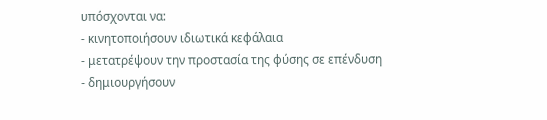υπόσχονται να:
- κινητοποιήσουν ιδιωτικά κεφάλαια
- μετατρέψουν την προστασία της φύσης σε επένδυση
- δημιουργήσουν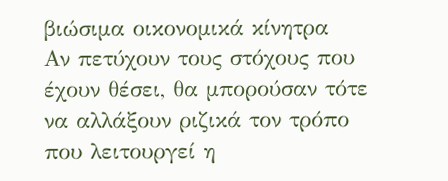βιώσιμα οικονομικά κίνητρα
Αν πετύχουν τους στόχους που έχουν θέσει, θα μπορούσαν τότε να αλλάξουν ριζικά τον τρόπο που λειτουργεί η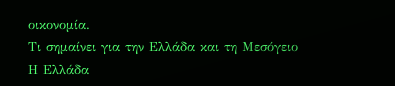οικονομία.
Τι σημαίνει για την Ελλάδα και τη Μεσόγειο
Η Ελλάδα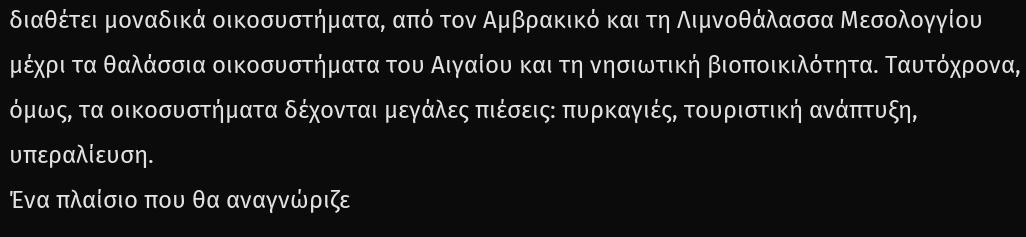διαθέτει μοναδικά οικοσυστήματα, από τον Αμβρακικό και τη Λιμνοθάλασσα Μεσολογγίου μέχρι τα θαλάσσια οικοσυστήματα του Αιγαίου και τη νησιωτική βιοποικιλότητα. Ταυτόχρονα, όμως, τα οικοσυστήματα δέχονται μεγάλες πιέσεις: πυρκαγιές, τουριστική ανάπτυξη, υπεραλίευση.
Ένα πλαίσιο που θα αναγνώριζε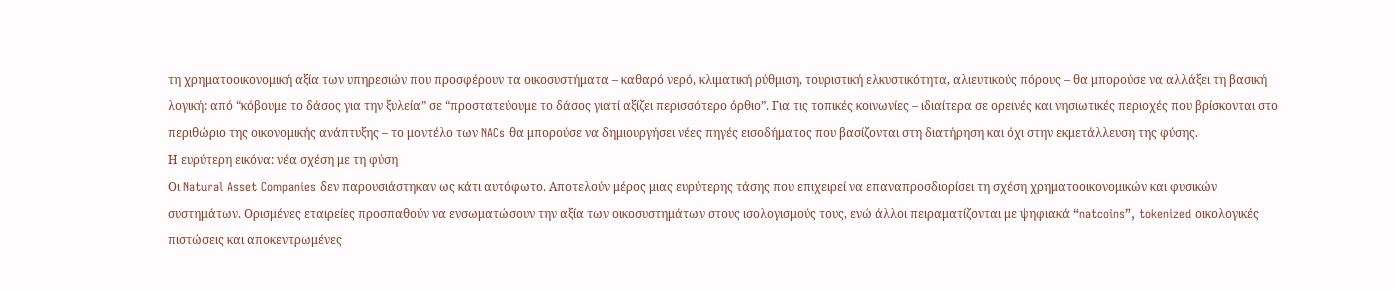τη χρηματοοικονομική αξία των υπηρεσιών που προσφέρουν τα οικοσυστήματα – καθαρό νερό, κλιματική ρύθμιση, τουριστική ελκυστικότητα, αλιευτικούς πόρους – θα μπορούσε να αλλάξει τη βασική λογική: από “κόβουμε το δάσος για την ξυλεία” σε “προστατεύουμε το δάσος γιατί αξίζει περισσότερο όρθιο”. Για τις τοπικές κοινωνίες – ιδιαίτερα σε ορεινές και νησιωτικές περιοχές που βρίσκονται στο περιθώριο της οικονομικής ανάπτυξης – το μοντέλο των NACs θα μπορούσε να δημιουργήσει νέες πηγές εισοδήματος που βασίζονται στη διατήρηση και όχι στην εκμετάλλευση της φύσης.
Η ευρύτερη εικόνα: νέα σχέση με τη φύση
Οι Natural Asset Companies δεν παρουσιάστηκαν ως κάτι αυτόφωτο. Αποτελούν μέρος μιας ευρύτερης τάσης που επιχειρεί να επαναπροσδιορίσει τη σχέση χρηματοοικονομικών και φυσικών συστημάτων. Ορισμένες εταιρείες προσπαθούν να ενσωματώσουν την αξία των οικοσυστημάτων στους ισολογισμούς τους, ενώ άλλοι πειραματίζονται με ψηφιακά “natcoins”, tokenized οικολογικές πιστώσεις και αποκεντρωμένες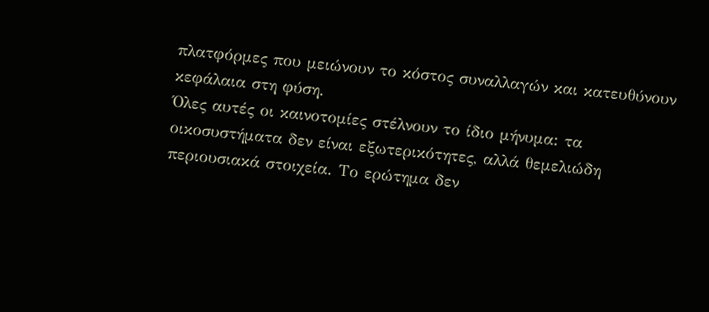πλατφόρμες που μειώνουν το κόστος συναλλαγών και κατευθύνουν κεφάλαια στη φύση.
Όλες αυτές οι καινοτομίες στέλνουν το ίδιο μήνυμα: τα οικοσυστήματα δεν είναι εξωτερικότητες, αλλά θεμελιώδη περιουσιακά στοιχεία. Το ερώτημα δεν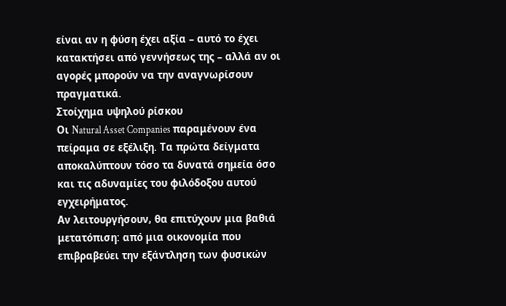είναι αν η φύση έχει αξία – αυτό το έχει κατακτήσει από γεννήσεως της – αλλά αν οι αγορές μπορούν να την αναγνωρίσουν πραγματικά.
Στοίχημα υψηλού ρίσκου
Οι Natural Asset Companies παραμένουν ένα πείραμα σε εξέλιξη. Τα πρώτα δείγματα αποκαλύπτουν τόσο τα δυνατά σημεία όσο και τις αδυναμίες του φιλόδοξου αυτού εγχειρήματος.
Αν λειτουργήσουν, θα επιτύχουν μια βαθιά μετατόπιση: από μια οικονομία που επιβραβεύει την εξάντληση των φυσικών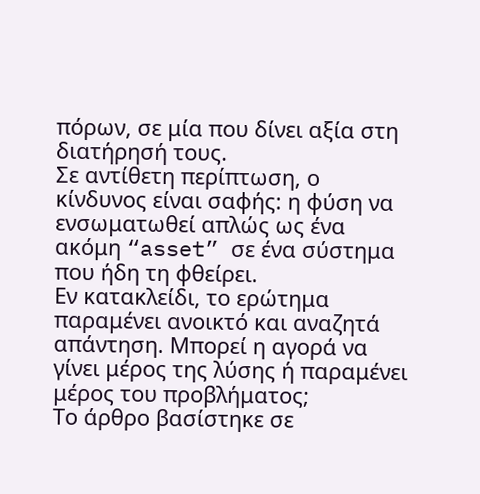πόρων, σε μία που δίνει αξία στη διατήρησή τους.
Σε αντίθετη περίπτωση, ο κίνδυνος είναι σαφής: η φύση να ενσωματωθεί απλώς ως ένα ακόμη “asset” σε ένα σύστημα που ήδη τη φθείρει.
Εν κατακλείδι, το ερώτημα παραμένει ανοικτό και αναζητά απάντηση. Μπορεί η αγορά να γίνει μέρος της λύσης ή παραμένει μέρος του προβλήματος;
Το άρθρο βασίστηκε σε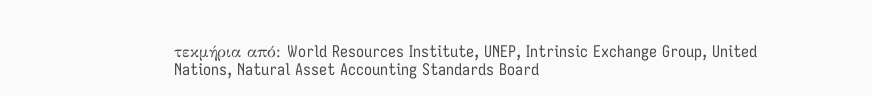τεκμήρια από: World Resources Institute, UNEP, Intrinsic Exchange Group, United Nations, Natural Asset Accounting Standards Board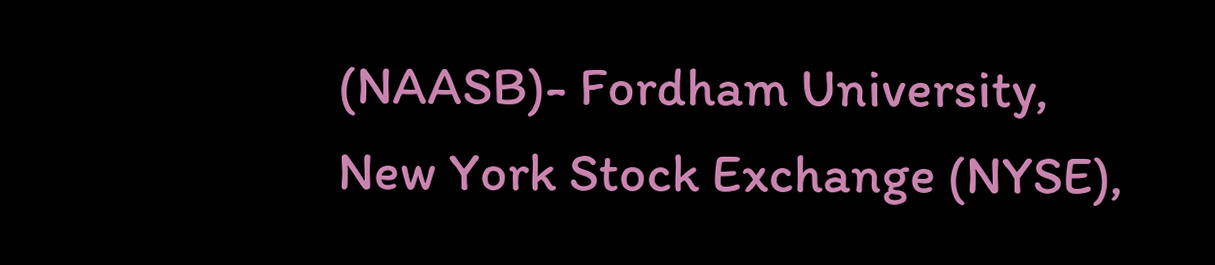(NAASB)- Fordham University, New York Stock Exchange (NYSE),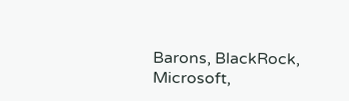Barons, BlackRock, Microsoft,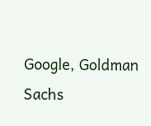Google, Goldman Sachs